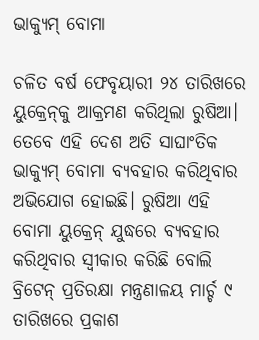ଭାକ୍ୟୁମ୍‌ ବୋମା

ଚଳିତ ବର୍ଷ ଫେବୃୟାରୀ ୨୪ ତାରିଖରେ ୟୁକ୍ରେନ୍‌କୁ ଆକ୍ରମଣ କରିଥିଲା ରୁଷିଆ। ତେବେ ଏହି ଦେଶ ଅତି ସାଘାଂତିକ ଭାକ୍ୟୁମ୍‌ ବୋମା ବ୍ୟବହାର କରିଥିବାର ଅଭିଯୋଗ ହୋଇଛି। ରୁଷିଆ ଏହି ବୋମା ୟୁକ୍ରେନ୍‌ ଯୁଦ୍ଧରେ ବ୍ୟବହାର କରିଥିବାର ସ୍ବୀକାର କରିଛି ବୋଲି ବ୍ରିଟେନ୍‌ ପ୍ରତିରକ୍ଷା ମନ୍ତ୍ରଣାଳୟ ମାର୍ଚ୍ଚ ୯ ତାରିଖରେ ପ୍ରକାଶ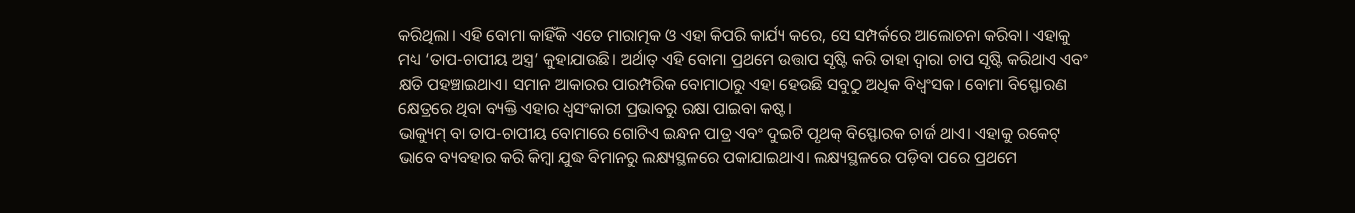କରିଥିଲା। ଏହି ବୋମା କାହିଁକି ଏତେ ମାରାତ୍ମକ ଓ ଏହା କିପରି କାର୍ଯ୍ୟ କରେ, ସେ ସମ୍ପର୍କରେ ଆଲୋଚନା କରିବା। ଏହାକୁ ମଧ୍ୟ ‘ତାପ-ଚାପୀୟ ଅସ୍ତ୍ର’ କୁହାଯାଉଛି। ଅର୍ଥାତ୍‌ ଏହି ବୋମା ପ୍ରଥମେ ଉତ୍ତାପ ସୃଷ୍ଟି କରି ତାହା ଦ୍ୱାରା ଚାପ ସୃଷ୍ଟି କରିଥାଏ ଏବଂ କ୍ଷତି ପହଞ୍ଚାଇଥାଏ। ସମାନ ଆକାରର ପାରମ୍ପରିକ ବୋମାଠାରୁ ଏହା ହେଉଛି ସବୁଠୁ ଅଧିକ ବିଧ୍ୱଂସକ। ବୋମା ବିସ୍ଫୋରଣ କ୍ଷେତ୍ରରେ ଥିବା ବ୍ୟକ୍ତି ଏହାର ଧ୍ୱସଂକାରୀ ପ୍ରଭାବରୁ ରକ୍ଷା ପାଇବା କଷ୍ଟ।
ଭାକ୍ୟୁମ୍‌ ବା ତାପ-ଚାପୀୟ ବୋମାରେ ଗୋଟିଏ ଇନ୍ଧନ ପାତ୍ର ଏବଂ ଦୁଇଟି ପୃଥକ୍‌ ବିସ୍ଫୋରକ ଚାର୍ଜ ଥାଏ। ଏହାକୁ ରକେଟ୍‌ ଭାବେ ବ୍ୟବହାର କରି କିମ୍ବା ଯୁଦ୍ଧ ବିମାନରୁ ଲକ୍ଷ୍ୟସ୍ଥଳରେ ପକାଯାଇଥାଏ। ଲକ୍ଷ୍ୟସ୍ଥଳରେ ପଡ଼ିବା ପରେ ପ୍ରଥମେ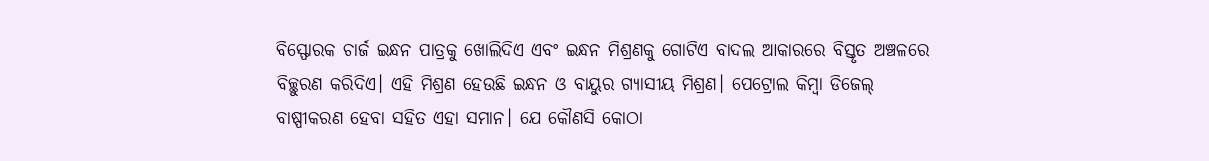ବିସ୍ଫୋରକ ଚାର୍ଜ ଇନ୍ଧନ ପାତ୍ରକୁ ଖୋଲିଦିଏ ଏବଂ ଇନ୍ଧନ ମିଶ୍ରଣକୁ ଗୋଟିଏ ବାଦଲ ଆକାରରେ ବିସ୍ତୃତ ଅଞ୍ଚଳରେ ବିଚ୍ଛୁରଣ କରିଦିଏ। ଏହି ମିଶ୍ରଣ ହେଉଛି ଇନ୍ଧନ ଓ ବାୟୁର ଗ୍ୟାସୀୟ ମିଶ୍ରଣ। ପେଟ୍ରୋଲ କିମ୍ବା ଡିଜେଲ୍‌ ବାଷ୍ପୀକରଣ ହେବା ସହିତ ଏହା ସମାନ। ଯେ କୌଣସି କୋଠା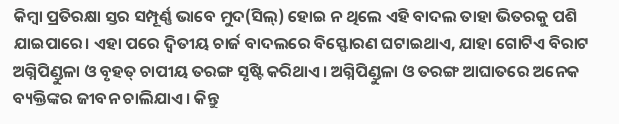କିମ୍ବା ପ୍ରତିରକ୍ଷା ସ୍ତର ସମ୍ପୂର୍ଣ୍ଣ ଭାବେ ମୁଦ(ସିଲ୍‌) ହୋଇ ନ ଥିଲେ ଏହି ବାଦଲ ତାହା ଭିତରକୁ ପଶି ଯାଇପାରେ। ଏହା ପରେ ଦ୍ୱିତୀୟ ଚାର୍ଜ ବାଦଲରେ ବିସ୍ଫୋରଣ ଘଟାଇଥାଏ, ଯାହା ଗୋଟିଏ ବିରାଟ ଅଗ୍ନିପିଣ୍ଡୁଳା ଓ ବୃହତ୍‌ ଚାପୀୟ ତରଙ୍ଗ ସୃଷ୍ଟି କରିଥାଏ। ଅଗ୍ନିପିଣ୍ଡୁଳା ଓ ତରଙ୍ଗ ଆଘାତରେ ଅନେକ ବ୍ୟକ୍ତିଙ୍କର ଜୀବନ ଚାଲିଯାଏ। କିନ୍ତୁ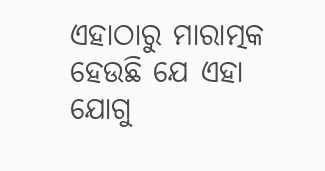ଏହାଠାରୁ ମାରାତ୍ମକ ହେଉଛି ଯେ ଏହା ଯୋଗୁ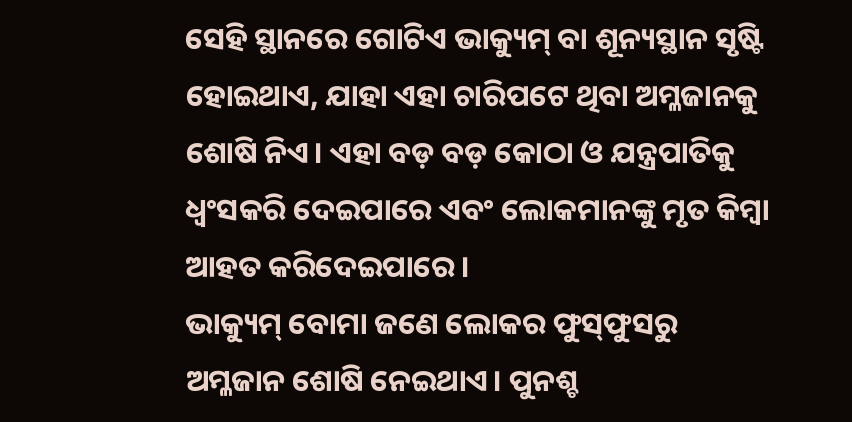ସେହି ସ୍ଥାନରେ ଗୋଟିଏ ଭାକ୍ୟୁମ୍‌ ବା ଶୂନ୍ୟସ୍ଥାନ ସୃଷ୍ଟି ହୋଇଥାଏ, ଯାହା ଏହା ଚାରିପଟେ ଥିବା ଅମ୍ଳଜାନକୁ ଶୋଷି ନିଏ। ଏହା ବଡ଼ ବଡ଼ କୋଠା ଓ ଯନ୍ତ୍ରପାତିକୁ ଧ୍ୱଂସକରି ଦେଇପାରେ ଏବଂ ଲୋକମାନଙ୍କୁ ମୃତ କିମ୍ବା ଆହତ କରିଦେଇପାରେ।
ଭାକ୍ୟୁମ୍‌ ବୋମା ଜଣେ ଲୋକର ଫୁସ୍‌ଫୁସରୁ ଅମ୍ଳଜାନ ଶୋଷି ନେଇଥାଏ। ପୁନଶ୍ଚ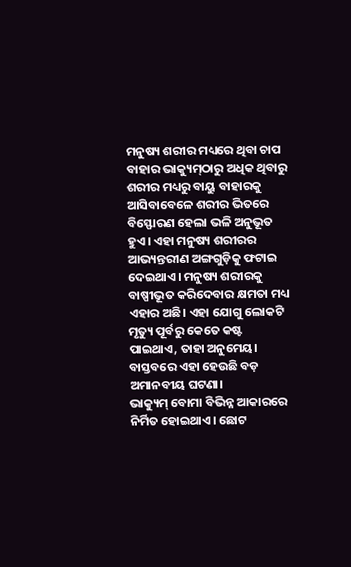ମନୁଷ୍ୟ ଶରୀର ମଧ୍ୟରେ ଥିବା ଚାପ ବାହାର ଭାକ୍ୟୁମ୍‌ଠାରୁ ଅଧିକ ଥିବାରୁ ଶରୀର ମଧ୍ୟରୁ ବାୟୁ ବାହାରକୁ ଆସିବାବେଳେ ଶରୀର ଭିତରେ ବିସ୍ଫୋରଣ ହେଲା ଭଳି ଅନୁଭୂତ ହୁଏ। ଏହା ମନୁଷ୍ୟ ଶରୀରର ଆଭ୍ୟନ୍ତରୀଣ ଅଙ୍ଗଗୁଡ଼ିକୁ ଫଟାଇ ଦେଇଥାଏ। ମନୁଷ୍ୟ ଶରୀରକୁ ବାଷ୍ପୀଭୂତ କରିଦେବାର କ୍ଷମତା ମଧ୍ୟ ଏହାର ଅଛି। ଏହା ଯୋଗୁ ଲୋକଟି ମୃତ୍ୟୁ ପୂର୍ବରୁ କେତେ କଷ୍ଟ ପାଇଥାଏ, ତାହା ଅନୁମେୟ। ବାସ୍ତବରେ ଏହା ହେଉଛି ବଡ଼ ଅମାନବୀୟ ଘଟଣା।
ଭାକ୍ୟୁମ୍‌ ବୋମା ବିଭିନ୍ନ ଆକାରରେ ନିର୍ମିତ ହୋଇଥାଏ। ଛୋଟ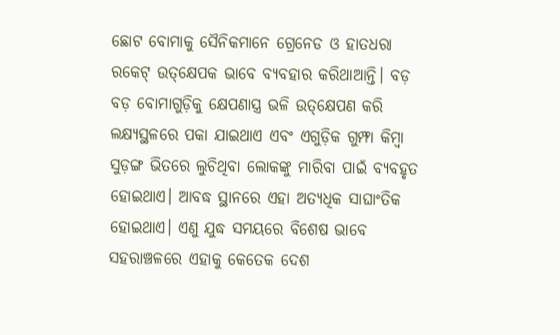ଛୋଟ ବୋମାକୁ ସୈନିକମାନେ ଗ୍ରେନେଡ ଓ ହାତଧରା ରକେଟ୍‌ ଉତ୍‌କ୍ଷେପକ ଭାବେ ବ୍ୟବହାର କରିଥାଆନ୍ତି। ବଡ଼ ବଡ଼ ବୋମାଗୁଡ଼ିକୁ କ୍ଷେପଣାସ୍ତ୍ର ଭଳି ଉତ୍‌କ୍ଷେପଣ କରି ଲକ୍ଷ୍ୟସ୍ଥଳରେ ପକା ଯାଇଥାଏ ଏବଂ ଏଗୁଡ଼ିକ ଗୁମ୍ଫା କିମ୍ବା ସୁଡ଼ଙ୍ଗ ଭିତରେ ଲୁଚିଥିବା ଲୋକଙ୍କୁ ମାରିବା ପାଇଁ ବ୍ୟବହୃତ ହୋଇଥାଏ। ଆବଦ୍ଧ ସ୍ଥାନରେ ଏହା ଅତ୍ୟଧିକ ସାଘାଂତିକ ହୋଇଥାଏ। ଏଣୁ ଯୁଦ୍ଧ ସମୟରେ ବିଶେଷ ଭାବେ ସହରାଞ୍ଚଳରେ ଏହାକୁ କେତେକ ଦେଶ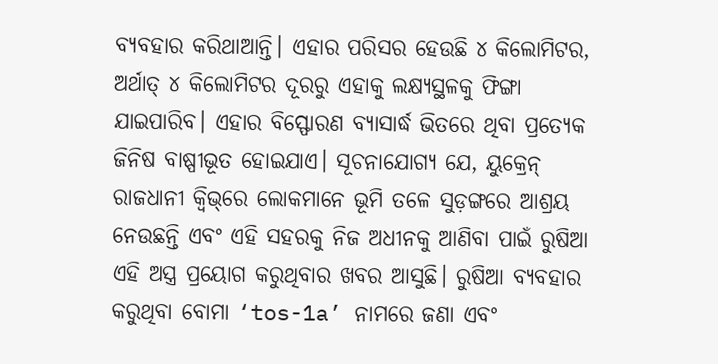ବ୍ୟବହାର କରିଥାଆନ୍ତି। ଏହାର ପରିସର ହେଉଛି ୪ କିଲୋମିଟର, ଅର୍ଥାତ୍‌ ୪ କିଲୋମିଟର ଦୂରରୁ ଏହାକୁ ଲକ୍ଷ୍ୟସ୍ଥଳକୁ ଫିଙ୍ଗା ଯାଇପାରିବ। ଏହାର ବିସ୍ଫୋରଣ ବ୍ୟାସାର୍ଦ୍ଧ ଭିତରେ ଥିବା ପ୍ରତ୍ୟେକ ଜିନିଷ ବାଷ୍ପୀଭୂତ ହୋଇଯାଏ। ସୂଚନାଯୋଗ୍ୟ ଯେ, ୟୁକ୍ରେନ୍‌ ରାଜଧାନୀ କ୍ୱିଭ୍‌ରେ ଲୋକମାନେ ଭୂମି ତଳେ ସୁଡ଼ଙ୍ଗରେ ଆଶ୍ରୟ ନେଉଛନ୍ତି ଏବଂ ଏହି ସହରକୁ ନିଜ ଅଧୀନକୁ ଆଣିବା ପାଇଁ ରୁଷିଆ ଏହି ଅସ୍ତ୍ର ପ୍ରୟୋଗ କରୁଥିବାର ଖବର ଆସୁଛି। ରୁଷିଆ ବ୍ୟବହାର କରୁଥିବା ବୋମା ‘tos-1a’ ନାମରେ ଜଣା ଏବଂ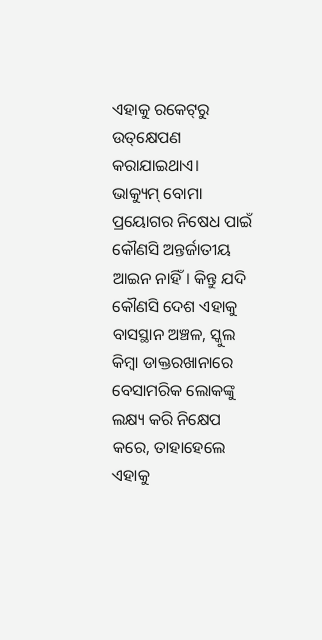ଏହାକୁ ରକେଟ୍‌ରୁ ଉତ୍‌କ୍ଷେପଣ କରାଯାଇଥାଏ।
ଭାକ୍ୟୁମ୍‌ ବୋମା ପ୍ରୟୋଗର ନିଷେଧ ପାଇଁ କୌଣସି ଅନ୍ତର୍ଜାତୀୟ ଆଇନ ନାହିଁ। କିନ୍ତୁ ଯଦି କୌଣସି ଦେଶ ଏହାକୁ ବାସସ୍ଥାନ ଅଞ୍ଚଳ, ସ୍କୁଲ କିମ୍ବା ଡାକ୍ତରଖାନାରେ ବେସାମରିକ ଲୋକଙ୍କୁ ଲକ୍ଷ୍ୟ କରି ନିକ୍ଷେପ କରେ, ତାହାହେଲେ ଏହାକୁ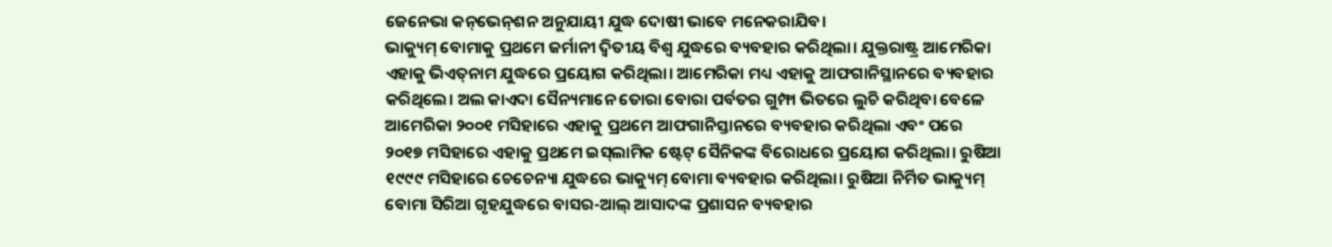ଜେନେଭା କନ୍‌ଭେନ୍‌ଶନ ଅନୁଯାୟୀ ଯୁଦ୍ଧ ଦୋଷୀ ଭାବେ ମନେକରାଯିବ।
ଭାକ୍ୟୁମ୍‌ ବୋମାକୁ ପ୍ରଥମେ ଜର୍ମାନୀ ଦ୍ୱିତୀୟ ବିଶ୍ୱ ଯୁଦ୍ଧରେ ବ୍ୟବହାର କରିଥିଲା। ଯୁକ୍ତରାଷ୍ଟ୍ର ଆମେରିକା ଏହାକୁ ଭିଏତ୍‌ନାମ ଯୁଦ୍ଧରେ ପ୍ରୟୋଗ କରିଥିଲା। ଆମେରିକା ମଧ୍ୟ ଏହାକୁ ଆଫଗାନିସ୍ଥାନରେ ବ୍ୟବହାର କରିଥିଲେ। ଅଲ କାଏଦା ସୈନ୍ୟମାନେ ତୋରା ବୋରା ପର୍ବତର ଗୁମ୍ଫା ଭିତରେ ଲୁଚି କରିଥିବା ବେଳେ ଆମେରିକା ୨୦୦୧ ମସିହାରେ ଏହାକୁ ପ୍ରଥମେ ଆଫଗାନିସ୍ତାନରେ ବ୍ୟବହାର କରିଥିଲା ଏବଂ ପରେ ୨୦୧୭ ମସିହାରେ ଏହାକୁ ପ୍ରଥମେ ଇସ୍‌ଲାମିକ ଷ୍ଟେଟ୍‌ ସୈନିକଙ୍କ ବିରୋଧରେ ପ୍ରୟୋଗ କରିଥିଲା। ରୁଷିଆ ୧୯୯୯ ମସିହାରେ ଚେଚେନ୍ୟା ଯୁଦ୍ଧରେ ଭାକ୍ୟୁମ୍‌ ବୋମା ବ୍ୟବହାର କରିଥିଲା। ରୁଷିଆ ନିର୍ମିତ ଭାକ୍ୟୁମ୍‌ ବୋମା ସିରିଆ ଗୃହଯୁଦ୍ଧରେ ବାସର-ଆଲ୍‌ ଆସାଦଙ୍କ ପ୍ରଶାସନ ବ୍ୟବହାର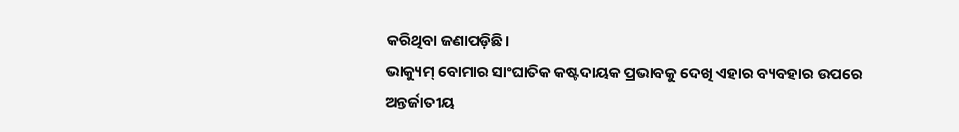କରିଥିବା ଜଣାପଡ଼ିଛି।
ଭାକ୍ୟୁମ୍‌ ବୋମାର ସାଂଘାତିକ କଷ୍ଟଦାୟକ ପ୍ରଭାବକୁ ଦେଖି ଏହାର ବ୍ୟବହାର ଉପରେ ଅନ୍ତର୍ଜାତୀୟ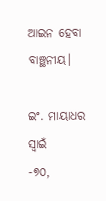ଆଇନ ହେବା ବାଞ୍ଛନୀୟ।

ଇଂ. ମାୟାଧର ସ୍ବାଇଁ
-୭୦,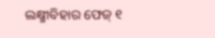ଲକ୍ଷ୍ମୀବିହାର ଫେଜ୍‌ ୧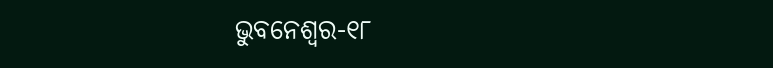ଭୁବନେଶ୍ୱର-୧୮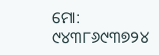ମୋ: ୯୪୩୮୬୯୩୭୨୪